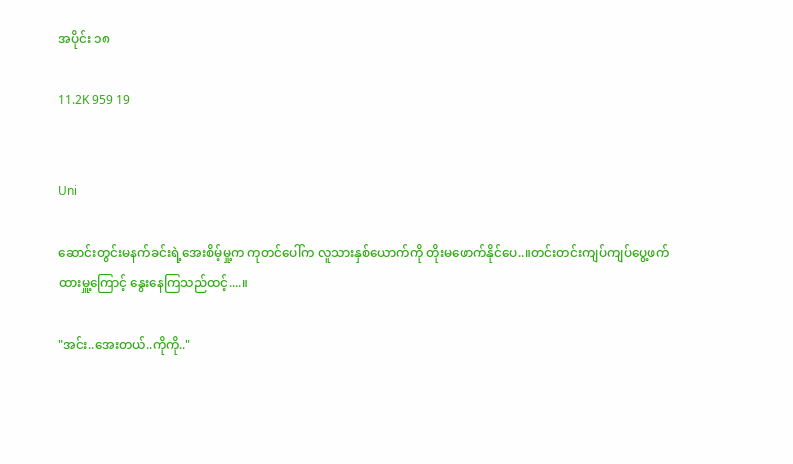အပိုင်း ၁၈

11.2K 959 19


Uni

ဆောင်းတွင်းမနက်ခင်းရဲ့အေးစိမ့်မှု့က ကုတင်ပေါ်က လူသားနှစ်ယောက်ကို တိုးမဖောက်နိုင်ပေ..။တင်းတင်းကျပ်ကျပ်ပွေ့ဖက်ထားမှူ့ကြောင့် နွေးနေကြသည်ထင့်....။

"အင်း..အေးတယ်..ကိုကို.."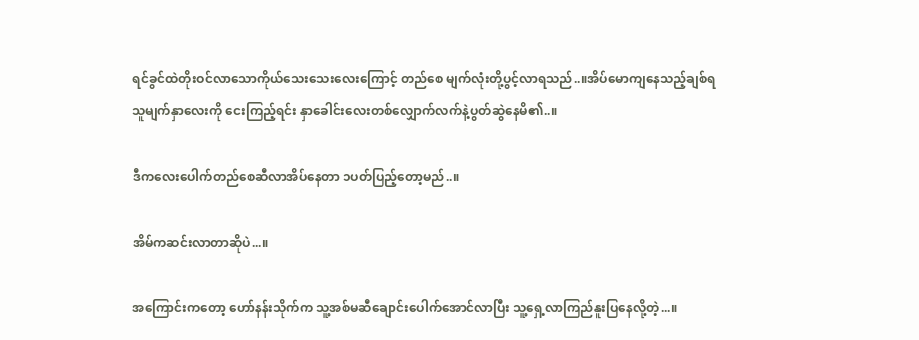ရင်ခွင်ထဲတိုးဝင်လာသောကိုယ်သေးသေးလေးကြောင့် တည်စေ မျက်လုံးတို့ပွင့်လာရသည်..။အိပ်မောကျနေသည့်ချစ်ရသူမျက်နှာလေးကို ငေးကြည့်ရင်း နှာခေါင်းလေးတစ်လျှောက်လက်နဲ့ပွတ်ဆွဲနေမိ၏..။

ဒီကလေးပေါက်တည်စေဆီလာအိပ်နေတာ ၁ပတ်ပြည့်တော့မည်..။

အိမ်ကဆင်းလာတာဆိုပဲ...။

အကြောင်းကတော့ ဟော်နန်းသိုက်က သူ့အစ်မဆီချောင်းပေါက်အောင်လာပြီး သူ့ရှေ့လာကြည်နူးပြနေလို့တဲ့...။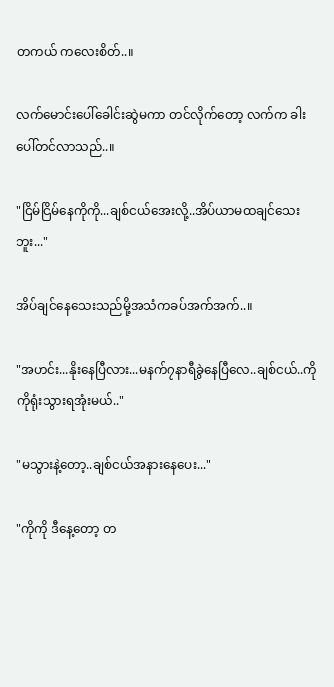တကယ် ကလေးစိတ်..။

လက်မောင်းပေါ်ခေါင်းဆွဲမကာ တင်လိုက်တော့ လက်က ခါးပေါ်တင်လာသည်..။

"ငြိမ်ငြိမ်နေကိုကို...ချစ်ငယ်အေးလို့..အိပ်ယာမထချင်သေးဘူး..."

အိပ်ချင်နေသေးသည်မို့အသံကခပ်အက်အက်..။

"အဟင်း...နိုးနေပြီလား...မနက်၇နာရီခွဲနေပြီလေ..ချစ်ငယ်..ကိုကိုရုံးသွားရအုံးမယ်.."

"မသွားနဲ့တော့..ချစ်ငယ်အနားနေပေး..."

"ကိုကို ဒီနေ့တော့ တ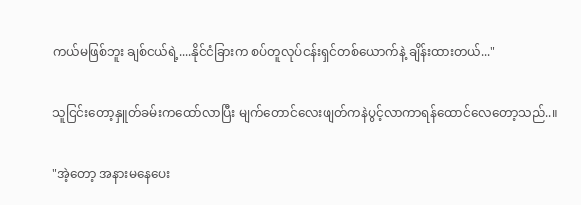ကယ်မဖြစ်ဘူး ချစ်ငယ်ရဲ့....နိုင်ငံခြားက စပ်တူလုပ်ငန်းရှင်တစ်ယောက်နဲ့ ချိန်းထားတယ်..."

သူငြင်းတော့နှူတ်ခမ်းကထော်လာပြီး မျက်တောင်လေးဖျတ်ကနဲပွင့်လာကာရန်ထောင်လေတော့သည်..။

"အဲ့တော့ အနားမနေပေး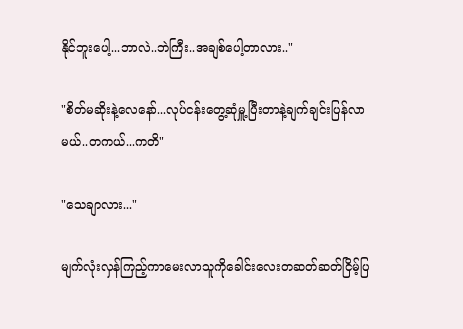နိုင်ဘူးပေါ့...ဘာလဲ..ဘဲကြီး..အချစ်ပေါ့တာလား.."

"စိတ်မဆိုးနဲ့လေနော်...လုပ်ငန်းတွေ့ဆုံမှူ့ပြီးတာနဲ့ချက်ချင်းပြန်လာမယ်..တကယ်...ကတိ"

"သေချာလား..."

မျက်လုံးလှန်ကြည့်ကာမေးလာသူကိုခေါင်းလေးတဆတ်ဆတ်ငြိမ့်ပြ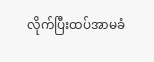လိုက်ပြီးထပ်အာမခံ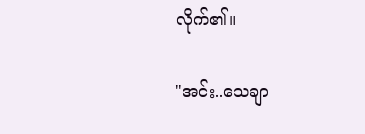လိုက်၏။

"အင်း..သေချာ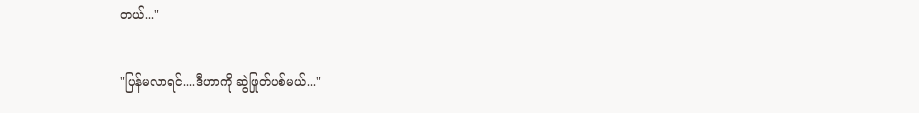တယ်..."

"ပြန်မလာရင်....ဒီဟာကို ဆွဲဖြုတ်ပစ်မယ်..."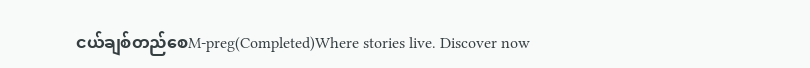ငယ်ချစ်တည်စေM-preg(Completed)Where stories live. Discover now